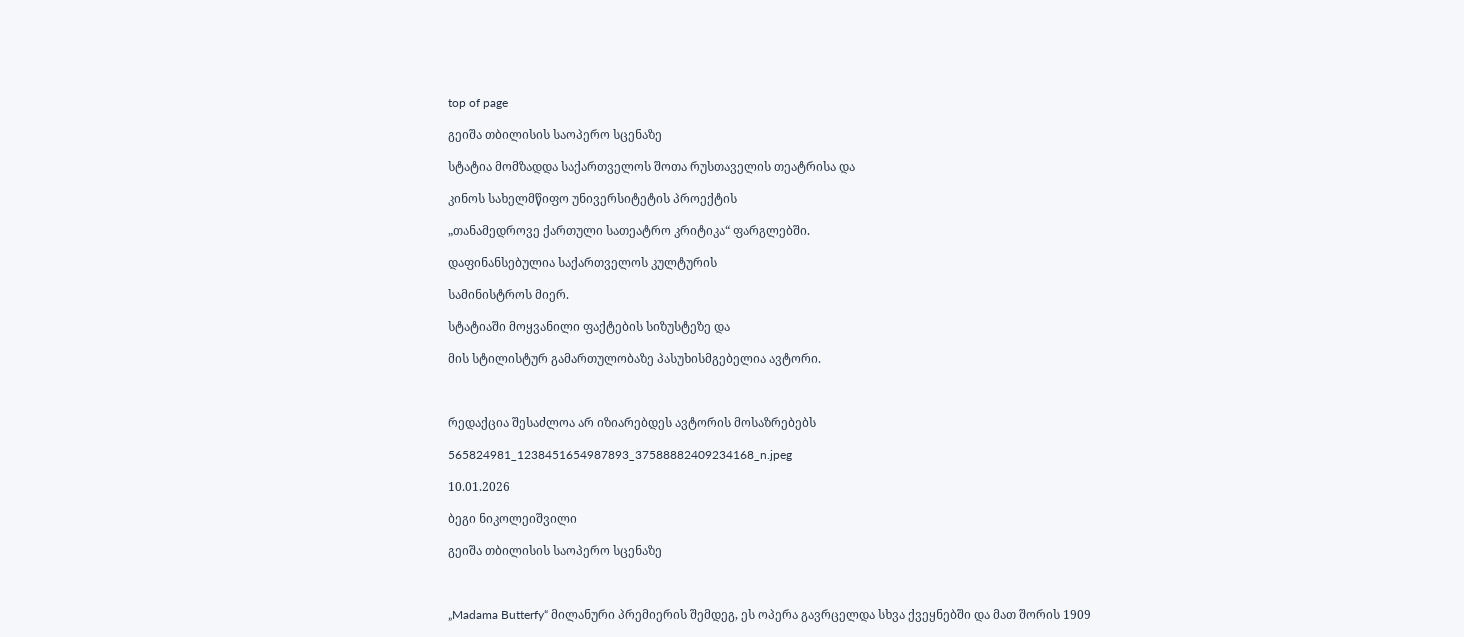top of page

გეიშა თბილისის საოპერო სცენაზე

სტატია მომზადდა საქართველოს შოთა რუსთაველის თეატრისა და

კინოს სახელმწიფო უნივერსიტეტის პროექტის

„თანამედროვე ქართული სათეატრო კრიტიკა“ ფარგლებში.

დაფინანსებულია საქართველოს კულტურის

სამინისტროს მიერ.

სტატიაში მოყვანილი ფაქტების სიზუსტეზე და

მის სტილისტურ გამართულობაზე პასუხისმგებელია ავტორი.



რედაქცია შესაძლოა არ იზიარებდეს ავტორის მოსაზრებებს

565824981_1238451654987893_37588882409234168_n.jpeg

10.01.2026

ბეგი ნიკოლეიშვილი

გეიშა თბილისის საოპერო სცენაზე



„Madama Butterfy“ მილანური პრემიერის შემდეგ, ეს ოპერა გავრცელდა სხვა ქვეყნებში და მათ შორის 1909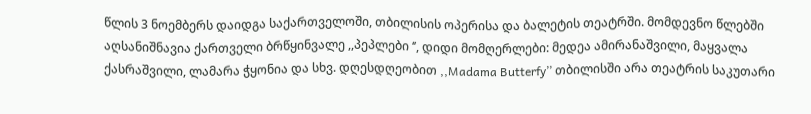წლის 3 ნოემბერს დაიდგა საქართველოში, თბილისის ოპერისა და ბალეტის თეატრში. მომდევნო წლებში აღსანიშნავია ქართველი ბრწყინვალე ,,პეპლები ‘’, დიდი მომღერლები: მედეა ამირანაშვილი, მაყვალა ქასრაშვილი, ლამარა ჭყონია და სხვ. დღესდღეობით ,,Madama Butterfy’’ თბილისში არა თეატრის საკუთარი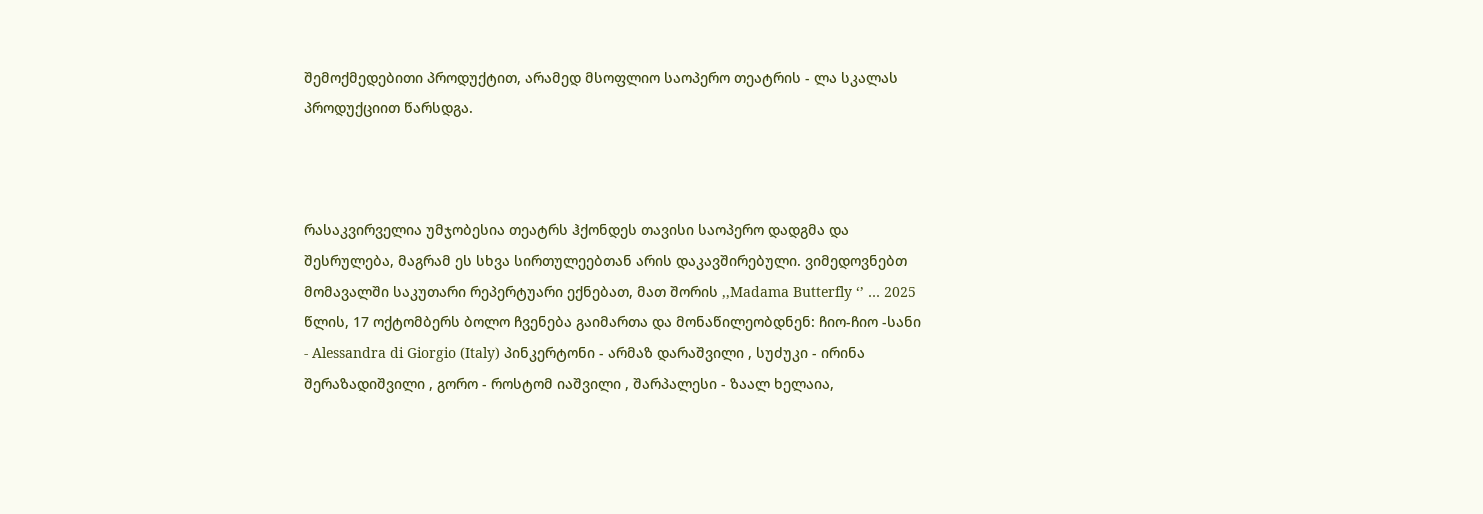შემოქმედებითი პროდუქტით, არამედ მსოფლიო საოპერო თეატრის - ლა სკალას პროდუქციით წარსდგა.



რასაკვირველია უმჯობესია თეატრს ჰქონდეს თავისი საოპერო დადგმა და შესრულება, მაგრამ ეს სხვა სირთულეებთან არის დაკავშირებული. ვიმედოვნებთ მომავალში საკუთარი რეპერტუარი ექნებათ, მათ შორის ,,Madama Butterfly ‘’ … 2025 წლის, 17 ოქტომბერს ბოლო ჩვენება გაიმართა და მონაწილეობდნენ: ჩიო-ჩიო -სანი - Alessandra di Giorgio (Italy) პინკერტონი - არმაზ დარაშვილი , სუძუკი - ირინა შერაზადიშვილი , გორო - როსტომ იაშვილი , შარპალესი - ზაალ ხელაია,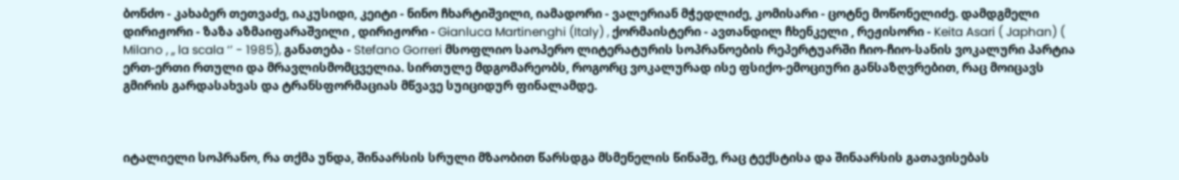ბონძო - კახაბერ თეთვაძე, იაკუსიდი, კეიტი - ნინო ჩხარტიშვილი, იამადორი - ვალერიან მჭედლიძე, კომისარი - ცოტნე მოწონელიძე. დამდგმელი დირიჟორი - ზაზა აზმაიფარაშვილი , დირიჟორი - Gianluca Martinenghi (Italy) , ქორმაისტერი - ავთანდილ ჩხენკელი , რეჟისორი - Keita Asari ( Japhan) ( Milano , ,, la scala ‘’ - 1985), განათება - Stefano Gorreri მსოფლიო საოპერო ლიტერატურის სოპრანოების რეპერტუარში ჩიო-ჩიო-სანის ვოკალური პარტია ერთ-ერთი რთული და მრავლისმომცველია. სირთულე მდგომარეობს, როგორც ვოკალურად ისე ფსიქო-ემოციური განსაზღვრებით, რაც მოიცავს გმირის გარდასახვას და ტრანსფორმაციას მწვავე სუიციდურ ფინალამდე.



იტალიელი სოპრანო, რა თქმა უნდა, შინაარსის სრული მზაობით წარსდგა მსმენელის წინაშე, რაც ტექსტისა და შინაარსის გათავისებას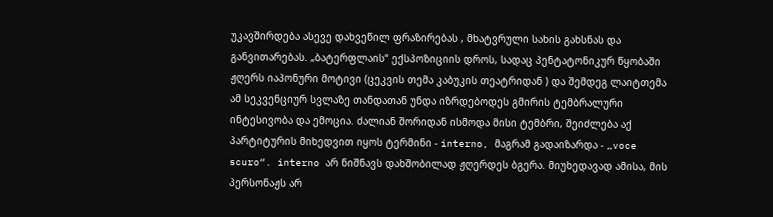უკავშირდება ასევე დახვეწილ ფრაზირებას , მხატვრული სახის გახსნას და განვითარებას. „ბატერფლაის“ ექსპოზიციის დროს, სადაც პენტატონიკურ წყობაში ჟღერს იაპონური მოტივი (ცეკვის თემა კაბუკის თეატრიდან ) და შემდეგ ლაიტთემა ამ სეკვენციურ სვლაზე თანდათან უნდა იზრდებოდეს გმირის ტემბრალური ინტესივობა და ემოცია. ძალიან შორიდან ისმოდა მისი ტემბრი, შეიძლება აქ პარტიტურის მიხედვით იყოს ტერმინი - interno, მაგრამ გადაიზარდა - „voce scuro“. interno არ ნიშნავს დახშობილად ჟღერდეს ბგერა. მიუხედავად ამისა, მის პერსონაჟს არ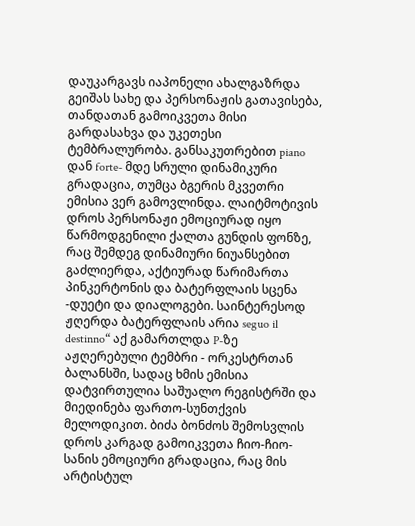დაუკარგავს იაპონელი ახალგაზრდა გეიშას სახე და პერსონაჟის გათავისება, თანდათან გამოიკვეთა მისი გარდასახვა და უკეთესი ტემბრალურობა. განსაკუთრებით piano დან forte- მდე სრული დინამიკური გრადაცია, თუმცა ბგერის მკვეთრი ემისია ვერ გამოვლინდა. ლაიტმოტივის დროს პერსონაჟი ემოციურად იყო წარმოდგენილი ქალთა გუნდის ფონზე, რაც შემდეგ დინამიური ნიუანსებით გაძლიერდა, აქტიურად წარიმართა პინკერტონის და ბატერფლაის სცენა -დუეტი და დიალოგები. საინტერესოდ ჟღერდა ბატერფლაის არია seguo il destinno“ აქ გამართლდა P-ზე აჟღერებული ტემბრი - ორკესტრთან ბალანსში, სადაც ხმის ემისია დატვირთულია საშუალო რეგისტრში და მიედინება ფართო-სუნთქვის მელოდიკით. ბიძა ბონძოს შემოსვლის დროს კარგად გამოიკვეთა ჩიო-ჩიო-სანის ემოციური გრადაცია, რაც მის არტისტულ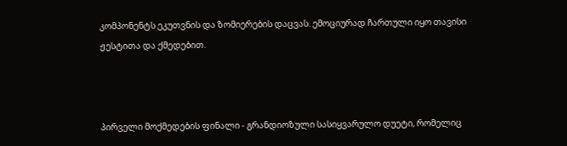კომპონენტს ეკუთვნის და ზომიერების დაცვას. ემოციურად ჩართული იყო თავისი ჟესტითა და ქმედებით.



პირველი მოქმედების ფინალი - გრანდიოზული სასიყვარულო დუეტი, რომელიც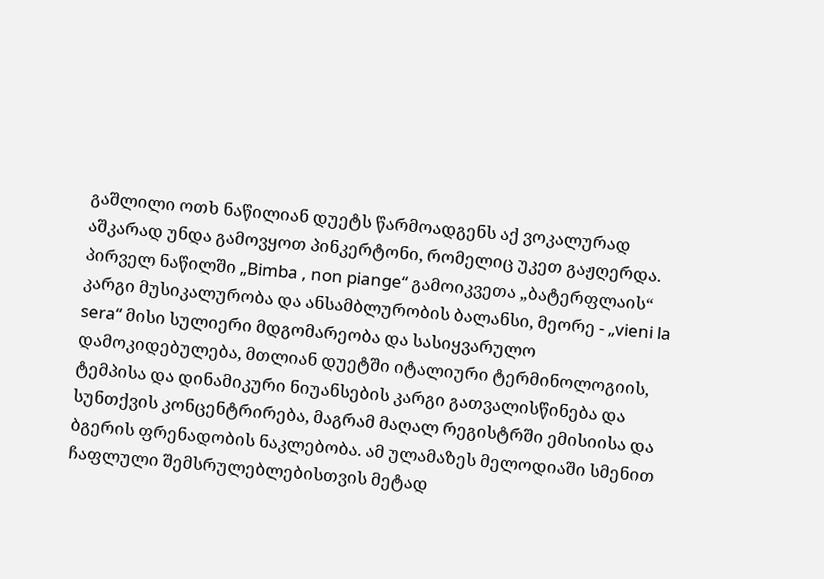გაშლილი ოთხ ნაწილიან დუეტს წარმოადგენს აქ ვოკალურად აშკარად უნდა გამოვყოთ პინკერტონი, რომელიც უკეთ გაჟღერდა. პირველ ნაწილში „Bimba , non piange“ გამოიკვეთა „ბატერფლაის“ კარგი მუსიკალურობა და ანსამბლურობის ბალანსი, მეორე - „vieni la sera“ მისი სულიერი მდგომარეობა და სასიყვარულო დამოკიდებულება, მთლიან დუეტში იტალიური ტერმინოლოგიის, ტემპისა და დინამიკური ნიუანსების კარგი გათვალისწინება და სუნთქვის კონცენტრირება, მაგრამ მაღალ რეგისტრში ემისიისა და ბგერის ფრენადობის ნაკლებობა. ამ ულამაზეს მელოდიაში სმენით ჩაფლული შემსრულებლებისთვის მეტად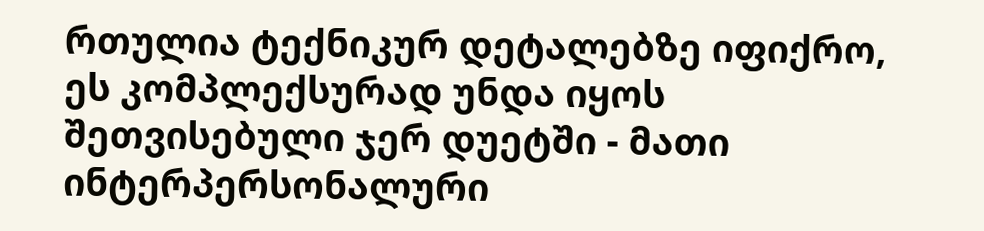რთულია ტექნიკურ დეტალებზე იფიქრო, ეს კომპლექსურად უნდა იყოს შეთვისებული ჯერ დუეტში - მათი ინტერპერსონალური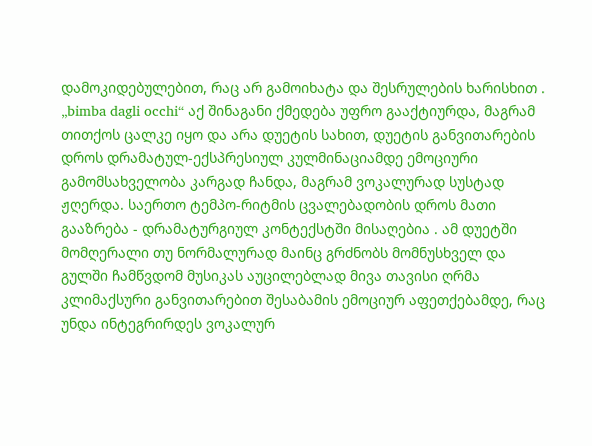დამოკიდებულებით, რაც არ გამოიხატა და შესრულების ხარისხით . „bimba dagli occhi“ აქ შინაგანი ქმედება უფრო გააქტიურდა, მაგრამ თითქოს ცალკე იყო და არა დუეტის სახით, დუეტის განვითარების დროს დრამატულ-ექსპრესიულ კულმინაციამდე ემოციური გამომსახველობა კარგად ჩანდა, მაგრამ ვოკალურად სუსტად ჟღერდა. საერთო ტემპო-რიტმის ცვალებადობის დროს მათი გააზრება - დრამატურგიულ კონტექსტში მისაღებია . ამ დუეტში მომღერალი თუ ნორმალურად მაინც გრძნობს მომნუსხველ და გულში ჩამწვდომ მუსიკას აუცილებლად მივა თავისი ღრმა კლიმაქსური განვითარებით შესაბამის ემოციურ აფეთქებამდე, რაც უნდა ინტეგრირდეს ვოკალურ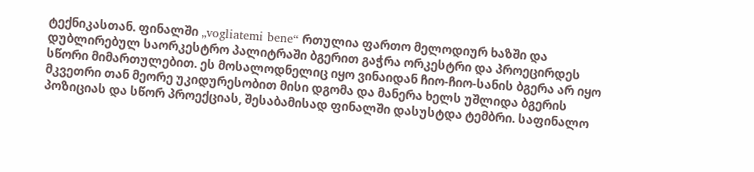ტექნიკასთან. ფინალში „vogliatemi bene“ რთულია ფართო მელოდიურ ხაზში და დუბლირებულ საორკესტრო პალიტრაში ბგერით გაჭრა ორკესტრი და პროეცირდეს სწორი მიმართულებით. ეს მოსალოდნელიც იყო ვინაიდან ჩიო-ჩიო-სანის ბგერა არ იყო მკვეთრი თან მეორე უკიდურესობით მისი დგომა და მანერა ხელს უშლიდა ბგერის პოზიციას და სწორ პროექციას, შესაბამისად ფინალში დასუსტდა ტემბრი. საფინალო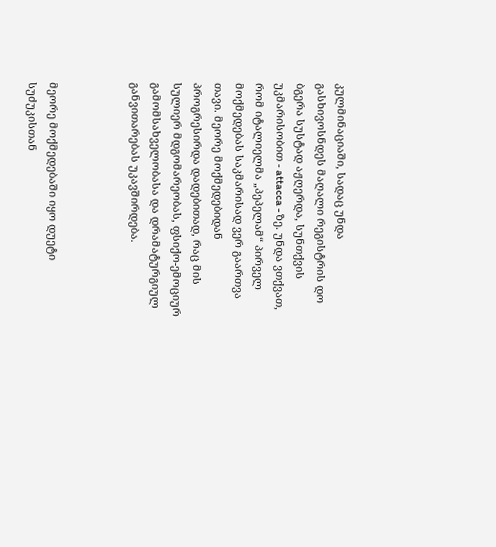კულმინაციაში, სადაც უნდა გასხივოსნდეს მაღალი რეგისტრის დო ბგერა სუსტად აჟღერდა, სუნთქვის უკმარისობით - attacca - ზე. უნდა ვთქვათ, რომ იტალიელმა „პეპელამ“ პირველ მოქმედებას საკმარისად ვერ გაართვა თავი. მეორე მოქმედებიდან პროგრესირდა დადებითად, რაც მის სულიერ მდგომარეობას, ფსიქო-ემოციურ გამომსახველობასა და დრამატურგიულ განვითარებას უკავშირდება.



მეორე მოქმედებაში იყო დუეტი სუძუკისთან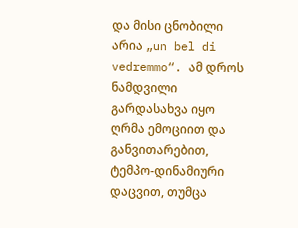და მისი ცნობილი არია „un bel di vedremmo“. ამ დროს ნამდვილი გარდასახვა იყო ღრმა ემოციით და განვითარებით, ტემპო-დინამიური დაცვით, თუმცა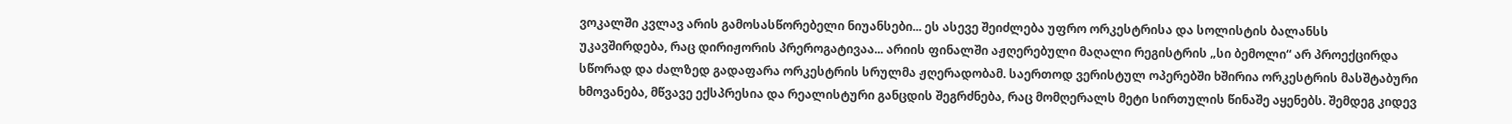ვოკალში კვლავ არის გამოსასწორებელი ნიუანსები... ეს ასევე შეიძლება უფრო ორკესტრისა და სოლისტის ბალანსს უკავშირდება, რაც დირიჟორის პრეროგატივაა... არიის ფინალში აჟღერებული მაღალი რეგისტრის „სი ბემოლი“ არ პროექცირდა სწორად და ძალზედ გადაფარა ორკესტრის სრულმა ჟღერადობამ. საერთოდ ვერისტულ ოპერებში ხშირია ორკესტრის მასშტაბური ხმოვანება, მწვავე ექსპრესია და რეალისტური განცდის შეგრძნება, რაც მომღერალს მეტი სირთულის წინაშე აყენებს. შემდეგ კიდევ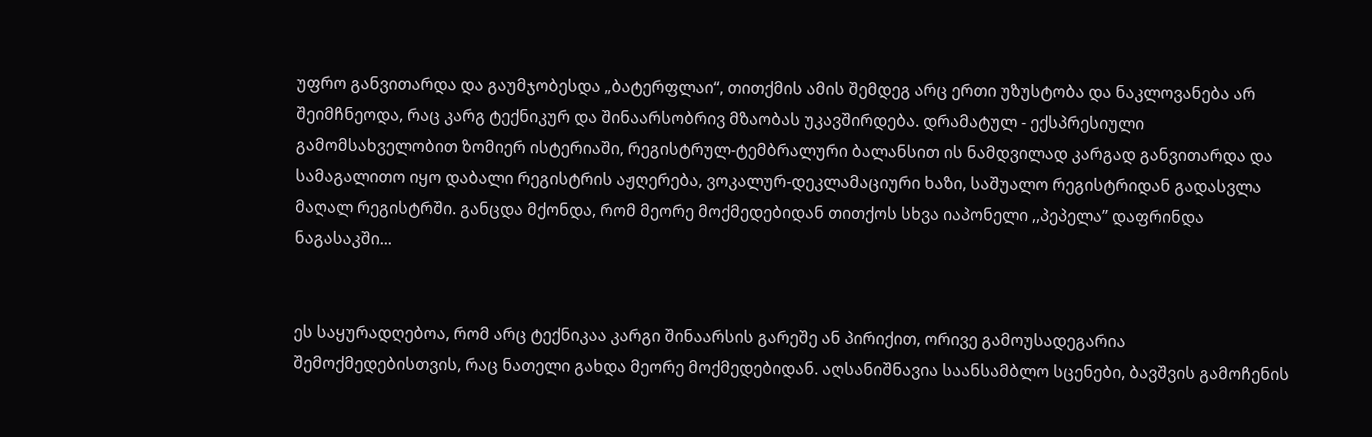უფრო განვითარდა და გაუმჯობესდა „ბატერფლაი“, თითქმის ამის შემდეგ არც ერთი უზუსტობა და ნაკლოვანება არ შეიმჩნეოდა, რაც კარგ ტექნიკურ და შინაარსობრივ მზაობას უკავშირდება. დრამატულ - ექსპრესიული გამომსახველობით ზომიერ ისტერიაში, რეგისტრულ-ტემბრალური ბალანსით ის ნამდვილად კარგად განვითარდა და სამაგალითო იყო დაბალი რეგისტრის აჟღერება, ვოკალურ-დეკლამაციური ხაზი, საშუალო რეგისტრიდან გადასვლა მაღალ რეგისტრში. განცდა მქონდა, რომ მეორე მოქმედებიდან თითქოს სხვა იაპონელი ,,პეპელა’’ დაფრინდა ნაგასაკში...


ეს საყურადღებოა, რომ არც ტექნიკაა კარგი შინაარსის გარეშე ან პირიქით, ორივე გამოუსადეგარია შემოქმედებისთვის, რაც ნათელი გახდა მეორე მოქმედებიდან. აღსანიშნავია საანსამბლო სცენები, ბავშვის გამოჩენის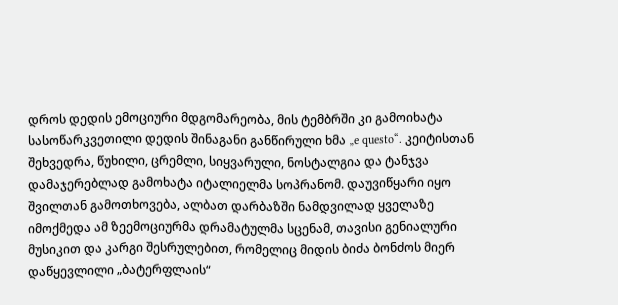დროს დედის ემოციური მდგომარეობა, მის ტემბრში კი გამოიხატა სასოწარკვეთილი დედის შინაგანი განწირული ხმა „e questo“. კეიტისთან შეხვედრა, წუხილი, ცრემლი, სიყვარული, ნოსტალგია და ტანჯვა დამაჯერებლად გამოხატა იტალიელმა სოპრანომ. დაუვიწყარი იყო შვილთან გამოთხოვება, ალბათ დარბაზში ნამდვილად ყველაზე იმოქმედა ამ ზეემოციურმა დრამატულმა სცენამ, თავისი გენიალური მუსიკით და კარგი შესრულებით, რომელიც მიდის ბიძა ბონძოს მიერ დაწყევლილი „ბატერფლაის“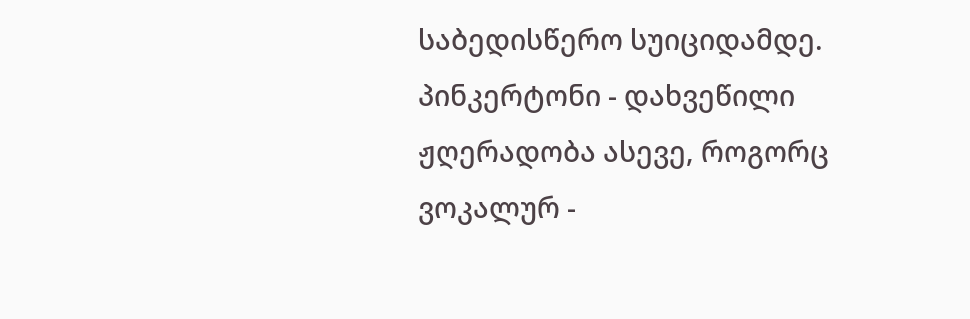საბედისწერო სუიციდამდე. პინკერტონი - დახვეწილი ჟღერადობა ასევე, როგორც ვოკალურ -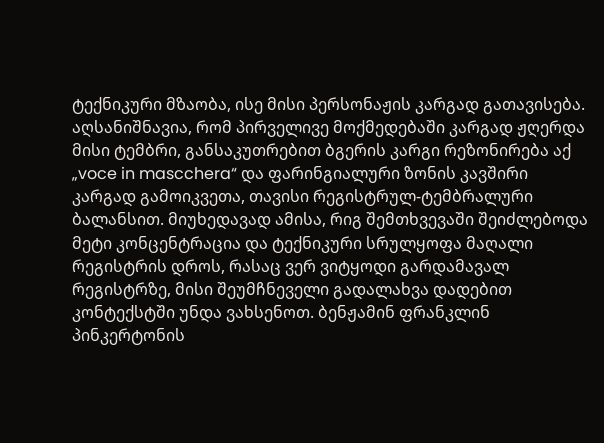ტექნიკური მზაობა, ისე მისი პერსონაჟის კარგად გათავისება. აღსანიშნავია, რომ პირველივე მოქმედებაში კარგად ჟღერდა მისი ტემბრი, განსაკუთრებით ბგერის კარგი რეზონირება აქ „voce in mascchera“ და ფარინგიალური ზონის კავშირი კარგად გამოიკვეთა, თავისი რეგისტრულ-ტემბრალური ბალანსით. მიუხედავად ამისა, რიგ შემთხვევაში შეიძლებოდა მეტი კონცენტრაცია და ტექნიკური სრულყოფა მაღალი რეგისტრის დროს, რასაც ვერ ვიტყოდი გარდამავალ რეგისტრზე, მისი შეუმჩნეველი გადალახვა დადებით კონტექსტში უნდა ვახსენოთ. ბენჟამინ ფრანკლინ პინკერტონის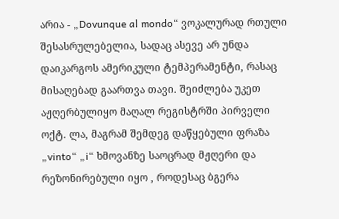არია - „Dovunque al mondo“ ვოკალურად რთული შესასრულებელია, სადაც ასევე არ უნდა დაიკარგოს ამერიკული ტემპერამენტი, რასაც მისაღებად გაართვა თავი. შეიძლება უკეთ აჟღერბულიყო მაღალ რეგისტრში პირველი ოქტ. ლა, მაგრამ შემდეგ დაწყებული ფრაზა „vinto“ „i“ ხმოვანზე საოცრად მჟღერი და რეზონირებული იყო , როდესაც ბგერა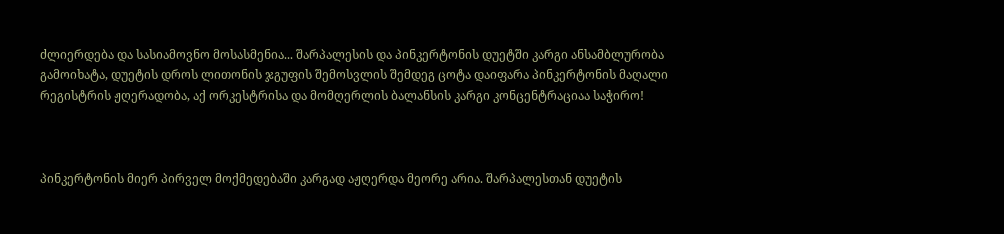ძლიერდება და სასიამოვნო მოსასმენია... შარპალესის და პინკერტონის დუეტში კარგი ანსამბლურობა გამოიხატა, დუეტის დროს ლითონის ჯგუფის შემოსვლის შემდეგ ცოტა დაიფარა პინკერტონის მაღალი რეგისტრის ჟღერადობა, აქ ორკესტრისა და მომღერლის ბალანსის კარგი კონცენტრაციაა საჭირო!



პინკერტონის მიერ პირველ მოქმედებაში კარგად აჟღერდა მეორე არია. შარპალესთან დუეტის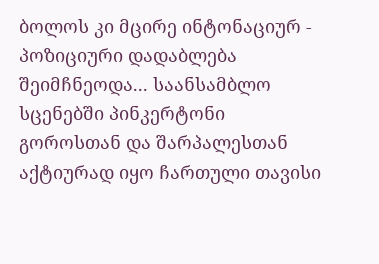ბოლოს კი მცირე ინტონაციურ - პოზიციური დადაბლება შეიმჩნეოდა... საანსამბლო სცენებში პინკერტონი გოროსთან და შარპალესთან აქტიურად იყო ჩართული თავისი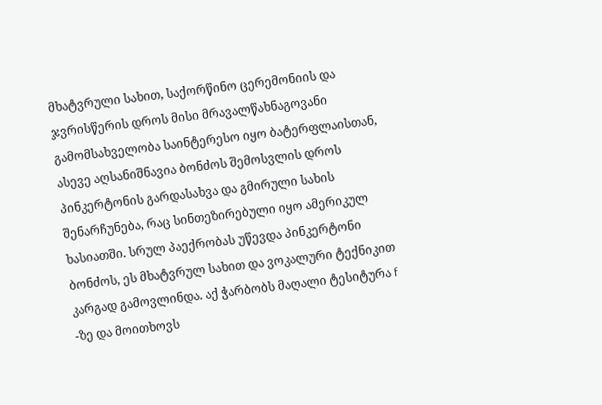მხატვრული სახით, საქორწინო ცერემონიის და ჯვრისწერის დროს მისი მრავალწახნაგოვანი გამომსახველობა საინტერესო იყო ბატერფლაისთან, ასევე აღსანიშნავია ბონძოს შემოსვლის დროს პინკერტონის გარდასახვა და გმირული სახის შენარჩუნება, რაც სინთეზირებული იყო ამერიკულ ხასიათში. სრულ პაექრობას უწევდა პინკერტონი ბონძოს, ეს მხატვრულ სახით და ვოკალური ტექნიკით კარგად გამოვლინდა. აქ ჭარბობს მაღალი ტესიტურა f -ზე და მოითხოვს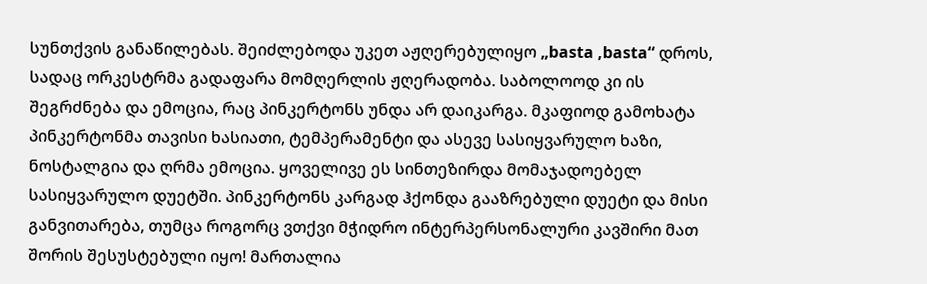სუნთქვის განაწილებას. შეიძლებოდა უკეთ აჟღერებულიყო „basta ,basta“ დროს, სადაც ორკესტრმა გადაფარა მომღერლის ჟღერადობა. საბოლოოდ კი ის შეგრძნება და ემოცია, რაც პინკერტონს უნდა არ დაიკარგა. მკაფიოდ გამოხატა პინკერტონმა თავისი ხასიათი, ტემპერამენტი და ასევე სასიყვარულო ხაზი, ნოსტალგია და ღრმა ემოცია. ყოველივე ეს სინთეზირდა მომაჯადოებელ სასიყვარულო დუეტში. პინკერტონს კარგად ჰქონდა გააზრებული დუეტი და მისი განვითარება, თუმცა როგორც ვთქვი მჭიდრო ინტერპერსონალური კავშირი მათ შორის შესუსტებული იყო! მართალია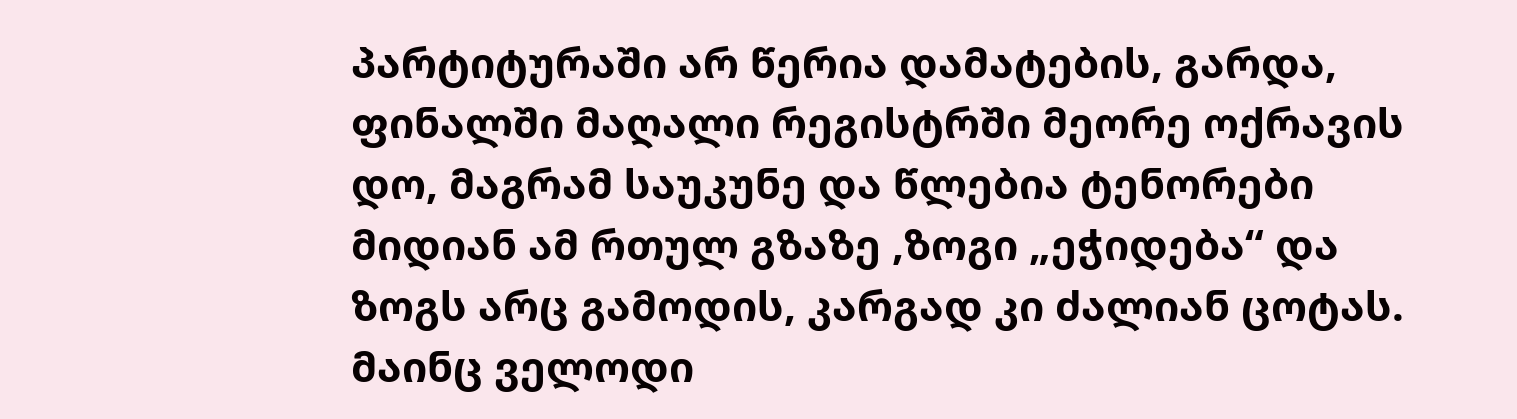პარტიტურაში არ წერია დამატების, გარდა, ფინალში მაღალი რეგისტრში მეორე ოქრავის დო, მაგრამ საუკუნე და წლებია ტენორები მიდიან ამ რთულ გზაზე ,ზოგი „ეჭიდება“ და ზოგს არც გამოდის, კარგად კი ძალიან ცოტას. მაინც ველოდი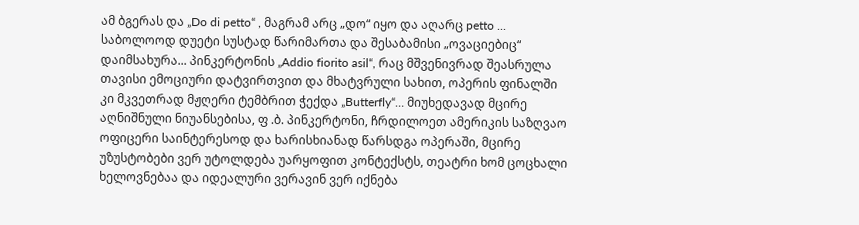ამ ბგერას და „Do di petto“ , მაგრამ არც „დო“ იყო და აღარც petto ... საბოლოოდ დუეტი სუსტად წარიმართა და შესაბამისი „ოვაციებიც“ დაიმსახურა... პინკერტონის „Addio fiorito asil“, რაც მშვენივრად შეასრულა თავისი ემოციური დატვირთვით და მხატვრული სახით, ოპერის ფინალში კი მკვეთრად მჟღერი ტემბრით ჭექდა „Butterfly“… მიუხედავად მცირე აღნიშნული ნიუანსებისა, ფ .ბ. პინკერტონი, ჩრდილოეთ ამერიკის საზღვაო ოფიცერი საინტერესოდ და ხარისხიანად წარსდგა ოპერაში, მცირე უზუსტობები ვერ უტოლდება უარყოფით კონტექსტს, თეატრი ხომ ცოცხალი ხელოვნებაა და იდეალური ვერავინ ვერ იქნება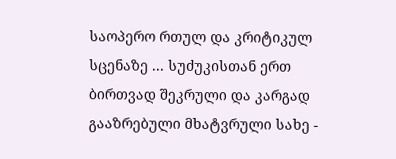საოპერო რთულ და კრიტიკულ სცენაზე ... სუძუკისთან ერთ ბირთვად შეკრული და კარგად გააზრებული მხატვრული სახე -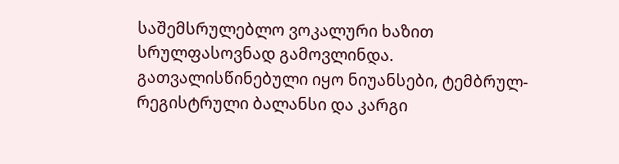საშემსრულებლო ვოკალური ხაზით სრულფასოვნად გამოვლინდა. გათვალისწინებული იყო ნიუანსები, ტემბრულ- რეგისტრული ბალანსი და კარგი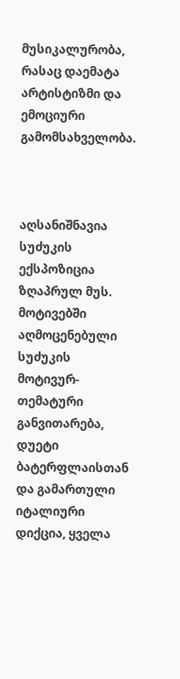მუსიკალურობა, რასაც დაემატა არტისტიზმი და ემოციური გამომსახველობა.



აღსანიშნავია სუძუკის ექსპოზიცია ზღაპრულ მუს. მოტივებში აღმოცენებული სუძუკის მოტივურ-თემატური განვითარება, დუეტი ბატერფლაისთან და გამართული იტალიური დიქცია, ყველა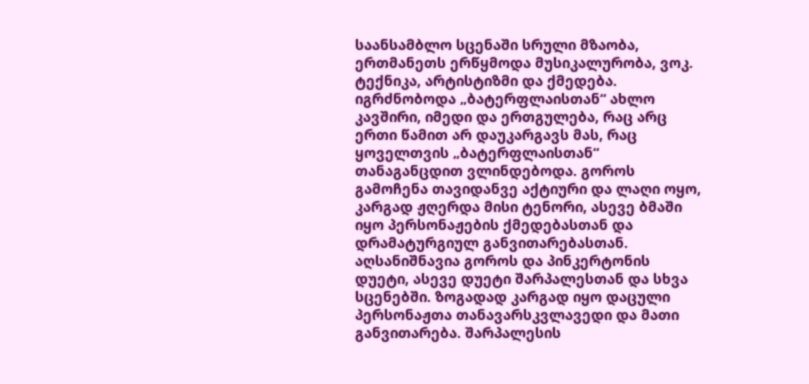საანსამბლო სცენაში სრული მზაობა, ერთმანეთს ერწყმოდა მუსიკალურობა, ვოკ. ტექნიკა, არტისტიზმი და ქმედება. იგრძნობოდა „ბატერფლაისთან“ ახლო კავშირი, იმედი და ერთგულება, რაც არც ერთი წამით არ დაუკარგავს მას, რაც ყოველთვის „ბატერფლაისთან“ თანაგანცდით ვლინდებოდა. გოროს გამოჩენა თავიდანვე აქტიური და ლაღი ოყო, კარგად ჟღერდა მისი ტენორი, ასევე ბმაში იყო პერსონაჟების ქმედებასთან და დრამატურგიულ განვითარებასთან. აღსანიშნავია გოროს და პინკერტონის დუეტი, ასევე დუეტი შარპალესთან და სხვა სცენებში. ზოგადად კარგად იყო დაცული პერსონაჟთა თანავარსკვლავედი და მათი განვითარება. შარპალესის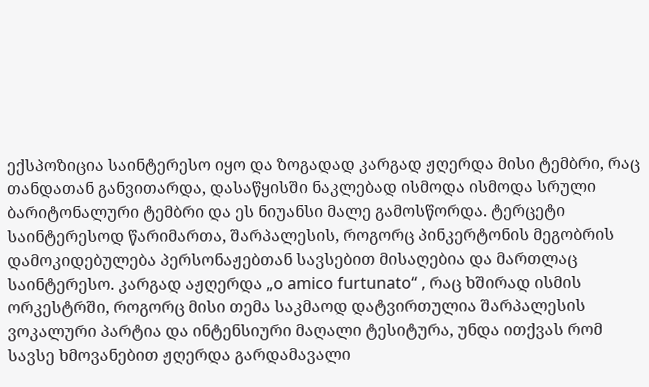ექსპოზიცია საინტერესო იყო და ზოგადად კარგად ჟღერდა მისი ტემბრი, რაც თანდათან განვითარდა, დასაწყისში ნაკლებად ისმოდა ისმოდა სრული ბარიტონალური ტემბრი და ეს ნიუანსი მალე გამოსწორდა. ტერცეტი საინტერესოდ წარიმართა, შარპალესის, როგორც პინკერტონის მეგობრის დამოკიდებულება პერსონაჟებთან სავსებით მისაღებია და მართლაც საინტერესო. კარგად აჟღერდა „o amico furtunato“ , რაც ხშირად ისმის ორკესტრში, როგორც მისი თემა საკმაოდ დატვირთულია შარპალესის ვოკალური პარტია და ინტენსიური მაღალი ტესიტურა, უნდა ითქვას რომ სავსე ხმოვანებით ჟღერდა გარდამავალი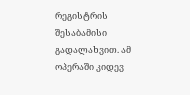რეგისტრის შესაბამისი გადალახვით. ამ ოპერაში კიდევ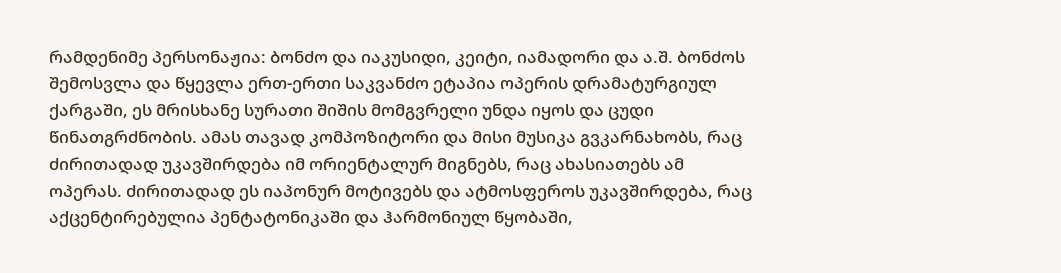რამდენიმე პერსონაჟია: ბონძო და იაკუსიდი, კეიტი, იამადორი და ა.შ. ბონძოს შემოსვლა და წყევლა ერთ-ერთი საკვანძო ეტაპია ოპერის დრამატურგიულ ქარგაში, ეს მრისხანე სურათი შიშის მომგვრელი უნდა იყოს და ცუდი წინათგრძნობის. ამას თავად კომპოზიტორი და მისი მუსიკა გვკარნახობს, რაც ძირითადად უკავშირდება იმ ორიენტალურ მიგნებს, რაც ახასიათებს ამ ოპერას. ძირითადად ეს იაპონურ მოტივებს და ატმოსფეროს უკავშირდება, რაც აქცენტირებულია პენტატონიკაში და ჰარმონიულ წყობაში,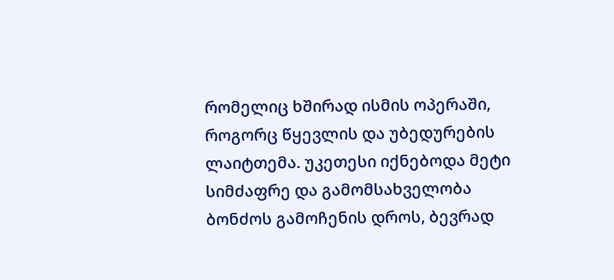რომელიც ხშირად ისმის ოპერაში, როგორც წყევლის და უბედურების ლაიტთემა. უკეთესი იქნებოდა მეტი სიმძაფრე და გამომსახველობა ბონძოს გამოჩენის დროს, ბევრად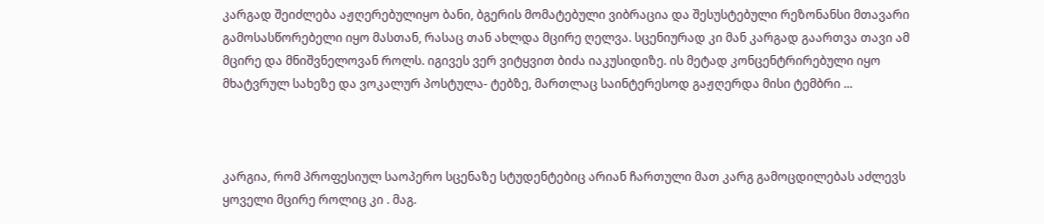კარგად შეიძლება აჟღერებულიყო ბანი, ბგერის მომატებული ვიბრაცია და შესუსტებული რეზონანსი მთავარი გამოსასწორებელი იყო მასთან, რასაც თან ახლდა მცირე ღელვა. სცენიურად კი მან კარგად გაართვა თავი ამ მცირე და მნიშვნელოვან როლს. იგივეს ვერ ვიტყვით ბიძა იაკუსიდიზე. ის მეტად კონცენტრირებული იყო მხატვრულ სახეზე და ვოკალურ პოსტულა- ტებზე, მართლაც საინტერესოდ გაჟღერდა მისი ტემბრი ...



კარგია, რომ პროფესიულ საოპერო სცენაზე სტუდენტებიც არიან ჩართული მათ კარგ გამოცდილებას აძლევს ყოველი მცირე როლიც კი . მაგ.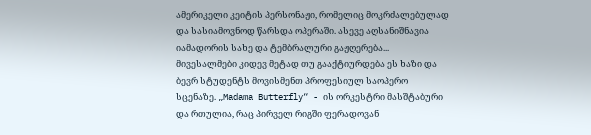ამერიკელი კეიტის პერსონაჟი, რომელიც მოკრძალებულად და სასიამოვნოდ წარსდა ოპერაში. ასევე აღსანიშნავია იამადორის სახე და ტემბრალური გაჟღერება... მივესალმები კიდევ მეტად თუ გააქტიურდება ეს ხაზი და ბევრ სტუდენტს მოვისმენთ პროფესიულ საოპერო სცენაზე. „Madama Butterfly“ - ის ორკესტრი მასშტაბური და რთულია, რაც პირველ რიგში ფერადოვან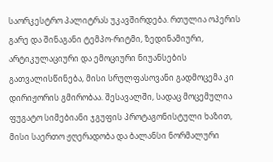საორკესტრო პალიტრას უკავშირდება. რთულია ოპერის გარე და შინაგანი ტემპო-რიტმი, ზედინამიური, არტიკულაციური და ემოციური ნიუანსების გათვალისწინება, მისი სრულფასოვანი გადმოცემა კი დირიჟორის გმირობაა. შესავალში, სადაც მოცემულია ფუგატო სიმებიანი ჯგუფის პროტაგონისტული ხაზით, მისი საერთო ჟღერადობა და ბალანსი ნორმალური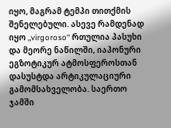იყო, მაგრამ ტემპი თითქმის შენელებული. ასევე რამდენად იყო „virgoroso“ რთულია პასუხი და მეორე ნაწილში, იაპონური ეგზოტიკურ ატმოსფეროსთან დასუსტდა არტიკულაციური გამომსახველობა. საერთო ჯამში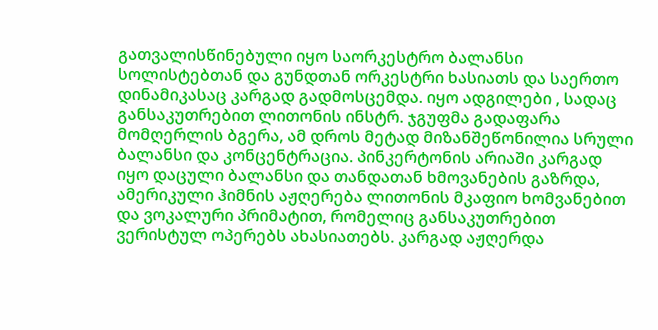გათვალისწინებული იყო საორკესტრო ბალანსი სოლისტებთან და გუნდთან ორკესტრი ხასიათს და საერთო დინამიკასაც კარგად გადმოსცემდა. იყო ადგილები , სადაც განსაკუთრებით ლითონის ინსტრ. ჯგუფმა გადაფარა მომღერლის ბგერა, ამ დროს მეტად მიზანშეწონილია სრული ბალანსი და კონცენტრაცია. პინკერტონის არიაში კარგად იყო დაცული ბალანსი და თანდათან ხმოვანების გაზრდა, ამერიკული ჰიმნის აჟღერება ლითონის მკაფიო ხომვანებით და ვოკალური პრიმატით, რომელიც განსაკუთრებით ვერისტულ ოპერებს ახასიათებს. კარგად აჟღერდა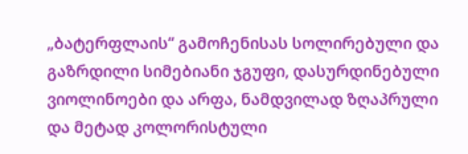„ბატერფლაის“ გამოჩენისას სოლირებული და გაზრდილი სიმებიანი ჯგუფი, დასურდინებული ვიოლინოები და არფა, ნამდვილად ზღაპრული და მეტად კოლორისტული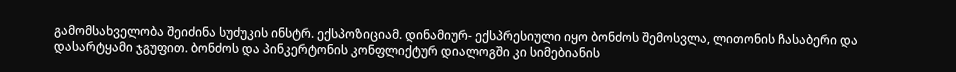გამომსახველობა შეიძინა სუძუკის ინსტრ. ექსპოზიციამ. დინამიურ- ექსპრესიული იყო ბონძოს შემოსვლა, ლითონის ჩასაბერი და დასარტყამი ჯგუფით. ბონძოს და პინკერტონის კონფლიქტურ დიალოგში კი სიმებიანის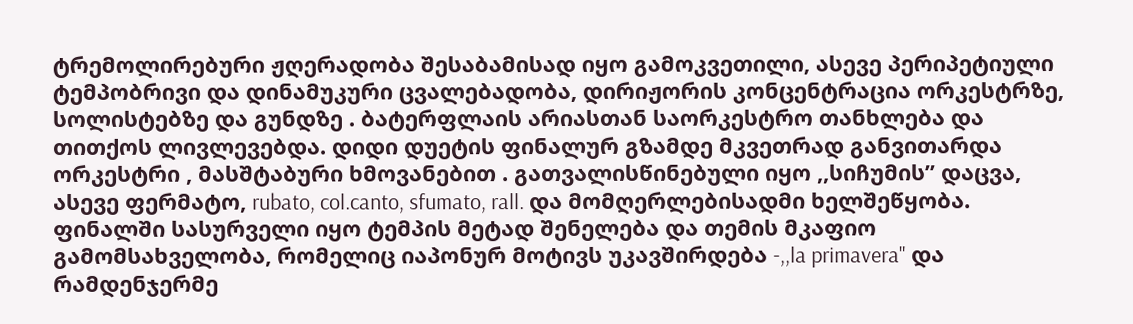ტრემოლირებური ჟღერადობა შესაბამისად იყო გამოკვეთილი, ასევე პერიპეტიული ტემპობრივი და დინამუკური ცვალებადობა, დირიჟორის კონცენტრაცია ორკესტრზე, სოლისტებზე და გუნდზე . ბატერფლაის არიასთან საორკესტრო თანხლება და თითქოს ლივლევებდა. დიდი დუეტის ფინალურ გზამდე მკვეთრად განვითარდა ორკესტრი , მასშტაბური ხმოვანებით . გათვალისწინებული იყო ,,სიჩუმის’’ დაცვა, ასევე ფერმატო, rubato, col.canto, sfumato, rall. და მომღერლებისადმი ხელშეწყობა. ფინალში სასურველი იყო ტემპის მეტად შენელება და თემის მკაფიო გამომსახველობა, რომელიც იაპონურ მოტივს უკავშირდება -,,la primavera" და რამდენჯერმე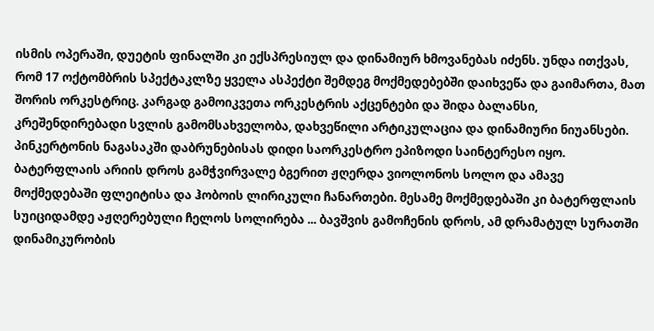ისმის ოპერაში, დუეტის ფინალში კი ექსპრესიულ და დინამიურ ხმოვანებას იძენს. უნდა ითქვას, რომ 17 ოქტომბრის სპექტაკლზე ყველა ასპექტი შემდეგ მოქმედებებში დაიხვეწა და გაიმართა, მათ შორის ორკესტრიც. კარგად გამოიკვეთა ორკესტრის აქცენტები და შიდა ბალანსი, კრეშენდირებადი სვლის გამომსახველობა, დახვეწილი არტიკულაცია და დინამიური ნიუანსები. პინკერტონის ნაგასაკში დაბრუნებისას დიდი საორკესტრო ეპიზოდი საინტერესო იყო. ბატერფლაის არიის დროს გამჭვირვალე ბგერით ჟღერდა ვიოლონოს სოლო და ამავე მოქმედებაში ფლეიტისა და ჰობოის ლირიკული ჩანართები. მესამე მოქმედებაში კი ბატერფლაის სუიციდამდე აჟღერებული ჩელოს სოლირება ... ბავშვის გამოჩენის დროს, ამ დრამატულ სურათში დინამიკურობის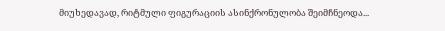მიუხედავად, რიტმული ფიგურაციის ასინქრონულობა შეიმჩნეოდა...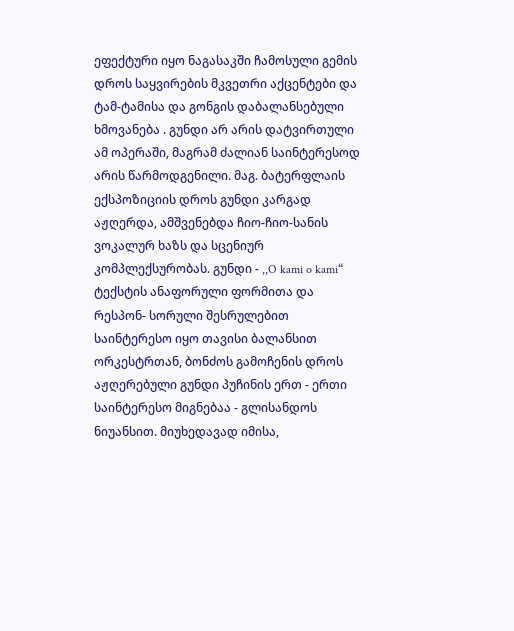ეფექტური იყო ნაგასაკში ჩამოსული გემის დროს საყვირების მკვეთრი აქცენტები და ტამ-ტამისა და გონგის დაბალანსებული ხმოვანება . გუნდი არ არის დატვირთული ამ ოპერაში, მაგრამ ძალიან საინტერესოდ არის წარმოდგენილი. მაგ. ბატერფლაის ექსპოზიციის დროს გუნდი კარგად აჟღერდა, ამშვენებდა ჩიო-ჩიო-სანის ვოკალურ ხაზს და სცენიურ კომპლექსურობას. გუნდი - ,,O kami o kami“ ტექსტის ანაფორული ფორმითა და რესპონ- სორული შესრულებით საინტერესო იყო თავისი ბალანსით ორკესტრთან, ბონძოს გამოჩენის დროს აჟღერებული გუნდი პუჩინის ერთ - ერთი საინტერესო მიგნებაა - გლისანდოს ნიუანსით. მიუხედავად იმისა,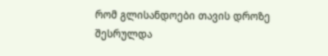რომ გლისანდოები თავის დროზე შესრულდა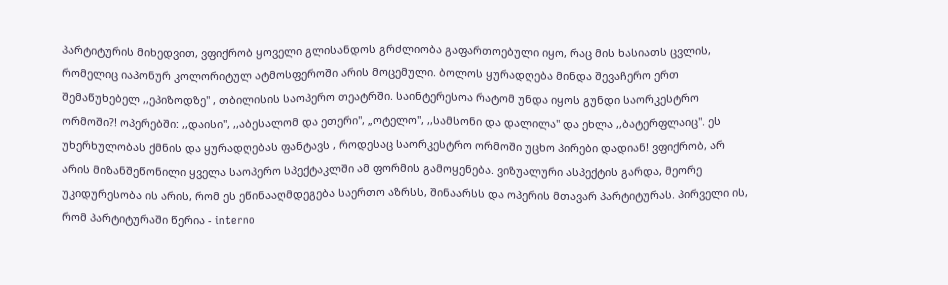პარტიტურის მიხედვით, ვფიქრობ ყოველი გლისანდოს გრძლიობა გაფართოებული იყო, რაც მის ხასიათს ცვლის, რომელიც იაპონურ კოლორიტულ ატმოსფეროში არის მოცემული. ბოლოს ყურადღება მინდა შევაჩერო ერთ შემაწუხებელ ,,ეპიზოდზე" , თბილისის საოპერო თეატრში. საინტერესოა რატომ უნდა იყოს გუნდი საორკესტრო ორმოში?! ოპერებში: ,,დაისი'', ,,აბესალომ და ეთერი", „ოტელო", ,,სამსონი და დალილა" და ეხლა ,,ბატერფლაიც". ეს უხერხულობას ქმნის და ყურადღებას ფანტავს , როდესაც საორკესტრო ორმოში უცხო პირები დადიან! ვფიქრობ, არ არის მიზანშეწონილი ყველა საოპერო სპექტაკლში ამ ფორმის გამოყენება. ვიზუალური ასპექტის გარდა, მეორე უკიდურესობა ის არის, რომ ეს ეწინააღმდეგება საერთო აზრსს, შინაარსს და ოპერის მთავარ პარტიტურას. პირველი ის, რომ პარტიტურაში წერია - interno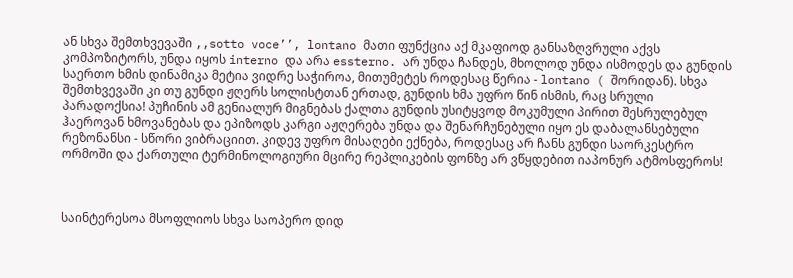ან სხვა შემთხვევაში ,,sotto voce’’, lontano მათი ფუნქცია აქ მკაფიოდ განსაზღვრული აქვს კომპოზიტორს, უნდა იყოს interno და არა essterno. არ უნდა ჩანდეს, მხოლოდ უნდა ისმოდეს და გუნდის საერთო ხმის დინამიკა მეტია ვიდრე საჭიროა, მითუმეტეს როდესაც წერია - lontano ( შორიდან). სხვა შემთხვევაში კი თუ გუნდი ჟღერს სოლისტთან ერთად, გუნდის ხმა უფრო წინ ისმის, რაც სრული პარადოქსია! პუჩინის ამ გენიალურ მიგნებას ქალთა გუნდის უსიტყვოდ მოკუმული პირით შესრულებულ ჰაეროვან ხმოვანებას და ეპიზოდს კარგი აჟღერება უნდა და შენარჩუნებული იყო ეს დაბალანსებული რეზონანსი - სწორი ვიბრაციით. კიდევ უფრო მისაღები ექნება, როდესაც არ ჩანს გუნდი საორკესტრო ორმოში და ქართული ტერმინოლოგიური მცირე რეპლიკების ფონზე არ ვწყდებით იაპონურ ატმოსფეროს!



საინტერესოა მსოფლიოს სხვა საოპერო დიდ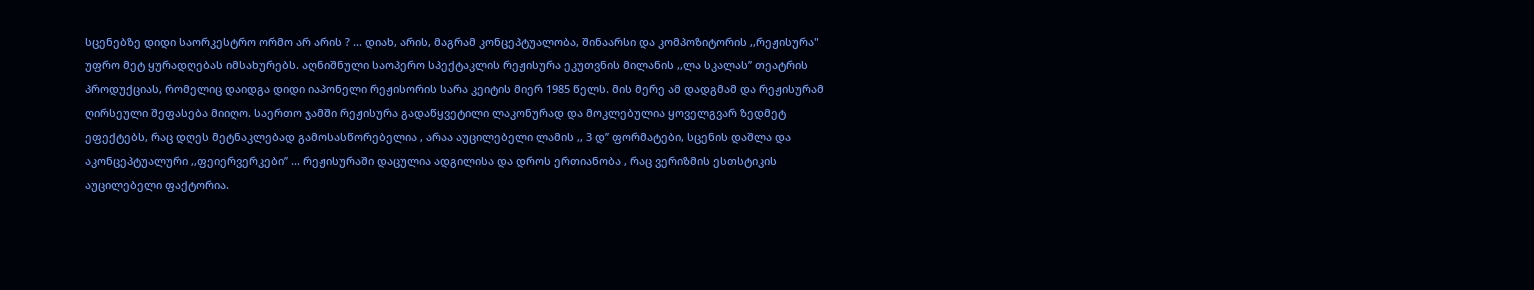სცენებზე დიდი საორკესტრო ორმო არ არის ? ... დიახ, არის, მაგრამ კონცეპტუალობა, შინაარსი და კომპოზიტორის ,,რეჟისურა" უფრო მეტ ყურადღებას იმსახურებს. აღნიშნული საოპერო სპექტაკლის რეჟისურა ეკუთვნის მილანის ,,ლა სკალას’’ თეატრის პროდუქციას, რომელიც დაიდგა დიდი იაპონელი რეჟისორის სარა კეიტის მიერ 1985 წელს. მის მერე ამ დადგმამ და რეჟისურამ ღირსეული შეფასება მიიღო. საერთო ჯამში რეჟისურა გადაწყვეტილი ლაკონურად და მოკლებულია ყოველგვარ ზედმეტ ეფექტებს, რაც დღეს მეტნაკლებად გამოსასწორებელია , არაა აუცილებელი ლამის ,, 3 დ’’ ფორმატები, სცენის დაშლა და აკონცეპტუალური ,,ფეიერვერკები’’ ... რეჟისურაში დაცულია ადგილისა და დროს ერთიანობა , რაც ვერიზმის ესთსტიკის აუცილებელი ფაქტორია.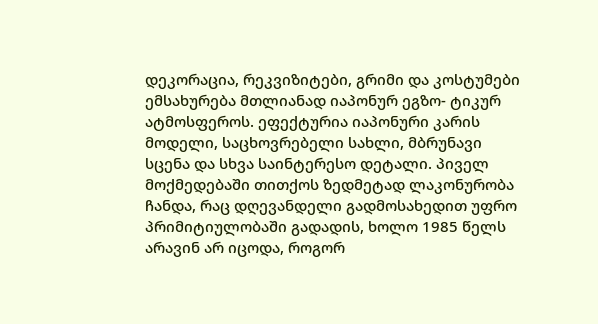დეკორაცია, რეკვიზიტები, გრიმი და კოსტუმები ემსახურება მთლიანად იაპონურ ეგზო- ტიკურ ატმოსფეროს. ეფექტურია იაპონური კარის მოდელი, საცხოვრებელი სახლი, მბრუნავი სცენა და სხვა საინტერესო დეტალი. პიველ მოქმედებაში თითქოს ზედმეტად ლაკონურობა ჩანდა, რაც დღევანდელი გადმოსახედით უფრო პრიმიტიულობაში გადადის, ხოლო 1985 წელს არავინ არ იცოდა, როგორ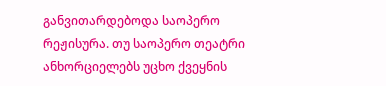განვითარდებოდა საოპერო რეჟისურა. თუ საოპერო თეატრი ანხორციელებს უცხო ქვეყნის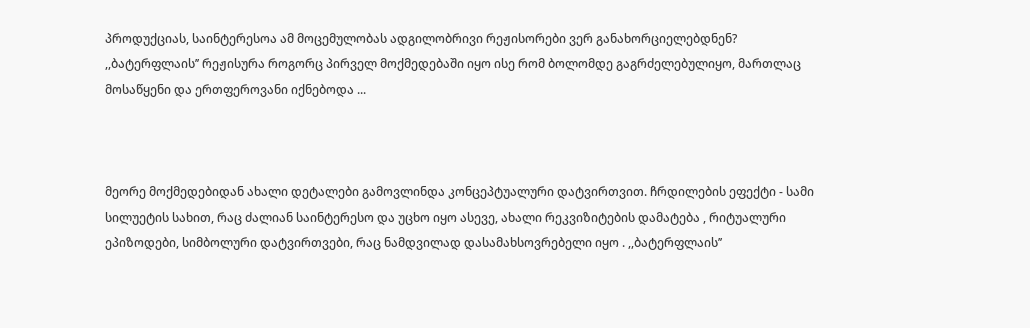პროდუქციას, საინტერესოა ამ მოცემულობას ადგილობრივი რეჟისორები ვერ განახორციელებდნენ? ,,ბატერფლაის’’ რეჟისურა როგორც პირველ მოქმედებაში იყო ისე რომ ბოლომდე გაგრძელებულიყო, მართლაც მოსაწყენი და ერთფეროვანი იქნებოდა ...



მეორე მოქმედებიდან ახალი დეტალები გამოვლინდა კონცეპტუალური დატვირთვით. ჩრდილების ეფექტი - სამი სილუეტის სახით, რაც ძალიან საინტერესო და უცხო იყო ასევე, ახალი რეკვიზიტების დამატება , რიტუალური ეპიზოდები, სიმბოლური დატვირთვები, რაც ნამდვილად დასამახსოვრებელი იყო . ,,ბატერფლაის’’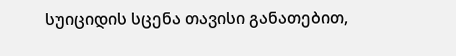სუიციდის სცენა თავისი განათებით,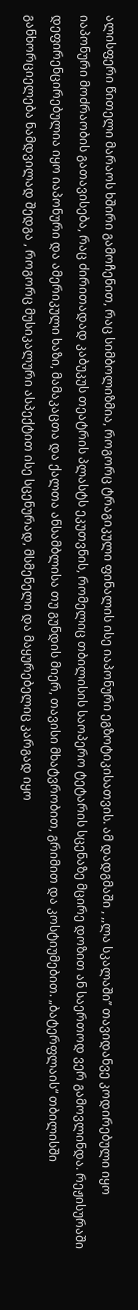ალისფერი წითელი მარაოს ხშირი გამოჩენით, რაც სიმბოლიზმია, როგორც ტრაგიკული ფინალის ისე იაპონური ეგზოტიკისათვის. ამ დადგმაში , ,,ლა სკალაში’’ თავიდანვე კოდირებული იყო იაპონური მოძრაობის გათავისება, რაც ძირითადად კაბუკუს თეატრის პლასტს ეკუთვნის, რომელიც თბილისის საოპერო ტეტარის სცენაზე მცირე დოზით ან საერთოდ ვერ გამოვლინდა. რეჟისურაში დეფირენცირებულია იყო იაპონური და ამერიკული ხაზი, მამაკაცთა და ქალთა ანსამბლისა თუ გუნდის მიერ, თავისი მხატვრობით, გრიმით და კოსტიუმებით. „ბატერფლაის“ თბილისში განხორციელება ნამდვილად შედგა , როგორც მუსიკალური ასპექტით ისე სცენურად, მსმენელი და მაყურებელიც კარგად იყო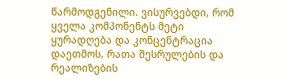წარმოდგენილი. ვისურვებდი, რომ ყველა კომპონენტს მეტი ყურადღება და კონცენტრაცია დაეთმოს, რათა შესრულების და რეალიზების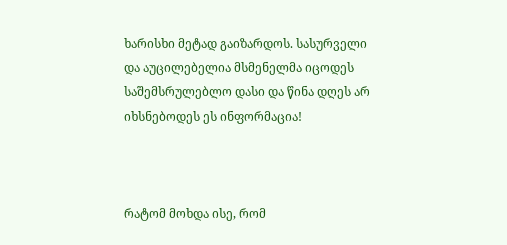ხარისხი მეტად გაიზარდოს. სასურველი და აუცილებელია მსმენელმა იცოდეს საშემსრულებლო დასი და წინა დღეს არ იხსნებოდეს ეს ინფორმაცია!



რატომ მოხდა ისე, რომ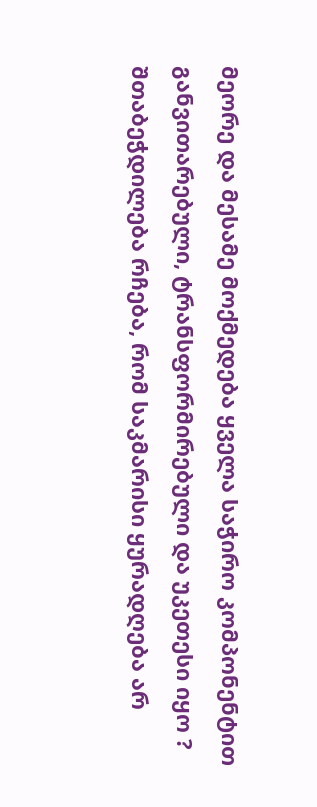მეორე და მესამე მოქმედება ყველა საჭირო კომპონენტით განვითარებული, ტრანსფორმირებული და უკეთესი იყო ? შთაბეჭდილება რჩება, რომ საკმარისი ყურადღება არ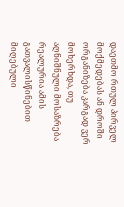დაეთმო რთულ პირველ მოქმედებას ან დროში ორგანიზება კარგად ვერ მოხერხდა, თუ აღნიშნული მოსაზრება რეალურია ამის გათვალისწინებით მიღებული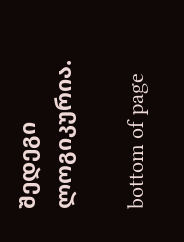შედეგი ლოგიკურია.

bottom of page